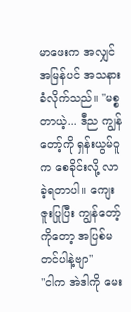မာဖေးက အလျှင်အမြန်ပင် အသနားခံလိုက်သည်။ "မစ္စတာယဲ့... ဒီည ကျွန်တော့်ကို ရှန်းယွမ်ဝူက စေခိုင်းလို့ လာခဲ့ရတာပါ။ ကျေးဇူးပြုပြီး ကျွန်တော့်ကိုတော့ အပြစ်မတင်ပါနဲ့ဗျာ"
"ငါက အဲဒါကို မေး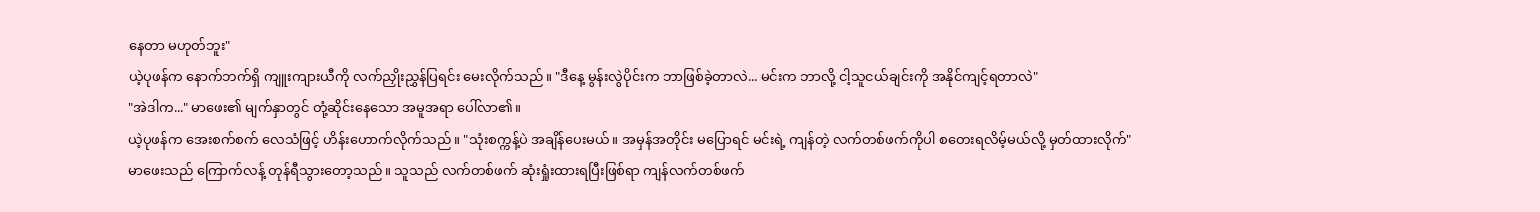နေတာ မဟုတ်ဘူး"
ယဲ့ပုဖန်က နောက်ဘက်ရှိ ကျူးကျားယီကို လက်ညှိုးညွှန်ပြရင်း မေးလိုက်သည်။ "ဒီနေ့ မွန်းလွဲပိုင်းက ဘာဖြစ်ခဲ့တာလဲ... မင်းက ဘာလို့ ငါ့သူငယ်ချင်းကို အနိုင်ကျင့်ရတာလဲ"
"အဲဒါက..." မာဖေး၏ မျက်နှာတွင် တုံ့ဆိုင်းနေသော အမူအရာ ပေါ်လာ၏။
ယဲ့ပုဖန်က အေးစက်စက် လေသံဖြင့် ဟိန်းဟောက်လိုက်သည်။ "သုံးစက္ကန့်ပဲ အချိန်ပေးမယ်။ အမှန်အတိုင်း မပြောရင် မင်းရဲ့ ကျန်တဲ့ လက်တစ်ဖက်ကိုပါ စတေးရလိမ့်မယ်လို့ မှတ်ထားလိုက်"
မာဖေးသည် ကြောက်လန့် တုန်ရီသွားတော့သည်။ သူသည် လက်တစ်ဖက် ဆုံးရှုံးထားရပြီးဖြစ်ရာ ကျန်လက်တစ်ဖက်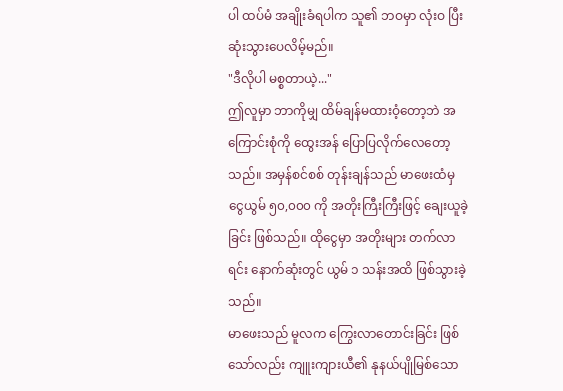ပါ ထပ်မံ အချိုးခံရပါက သူ၏ ဘဝမှာ လုံးဝ ပြီးဆုံးသွားပေလိမ့်မည်။
"ဒီလိုပါ မစ္စတာယဲ့..."
ဤလူမှာ ဘာကိုမျှ ထိမ်ချန်မထားဝံ့တော့ဘဲ အကြောင်းစုံကို ထွေးအန် ပြောပြလိုက်လေတော့သည်။ အမှန်စင်စစ် တုန်းချန်သည် မာဖေးထံမှ ငွေယွမ် ၅၀,၀၀၀ ကို အတိုးကြီးကြီးဖြင့် ချေးယူခဲ့ခြင်း ဖြစ်သည်။ ထိုငွေမှာ အတိုးများ တက်လာရင်း နောက်ဆုံးတွင် ယွမ် ၁ သန်းအထိ ဖြစ်သွားခဲ့သည်။
မာဖေးသည် မူလက ကြွေးလာတောင်းခြင်း ဖြစ်သော်လည်း ကျူးကျားယီ၏ နုနယ်ပျိုမြစ်သော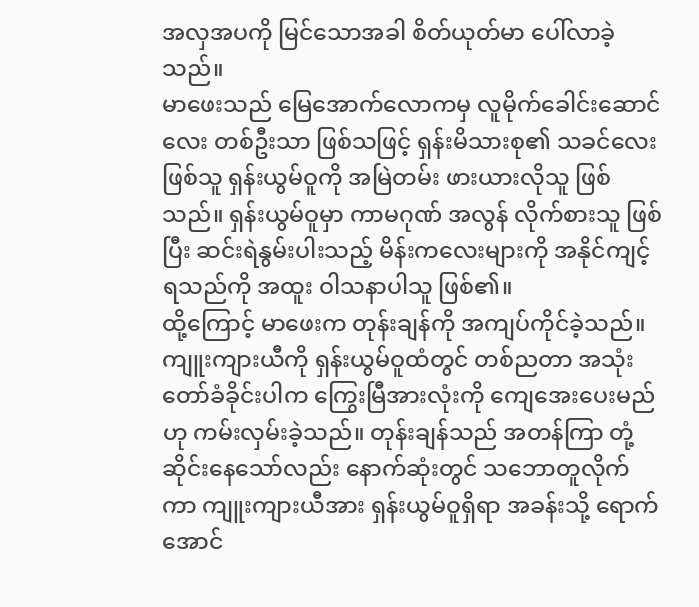အလှအပကို မြင်သောအခါ စိတ်ယုတ်မာ ပေါ်လာခဲ့သည်။
မာဖေးသည် မြေအောက်လောကမှ လူမိုက်ခေါင်းဆောင်လေး တစ်ဦးသာ ဖြစ်သဖြင့် ရှန်းမိသားစု၏ သခင်လေးဖြစ်သူ ရှန်းယွမ်ဝူကို အမြဲတမ်း ဖားယားလိုသူ ဖြစ်သည်။ ရှန်းယွမ်ဝူမှာ ကာမဂုဏ် အလွန် လိုက်စားသူ ဖြစ်ပြီး ဆင်းရဲနွမ်းပါးသည့် မိန်းကလေးများကို အနိုင်ကျင့်ရသည်ကို အထူး ဝါသနာပါသူ ဖြစ်၏။
ထို့ကြောင့် မာဖေးက တုန်းချန်ကို အကျပ်ကိုင်ခဲ့သည်။ ကျူးကျားယီကို ရှန်းယွမ်ဝူထံတွင် တစ်ညတာ အသုံးတော်ခံခိုင်းပါက ကြွေးမြီအားလုံးကို ကျေအေးပေးမည်ဟု ကမ်းလှမ်းခဲ့သည်။ တုန်းချန်သည် အတန်ကြာ တုံ့ဆိုင်းနေသော်လည်း နောက်ဆုံးတွင် သဘောတူလိုက်ကာ ကျူးကျားယီအား ရှန်းယွမ်ဝူရှိရာ အခန်းသို့ ရောက်အောင်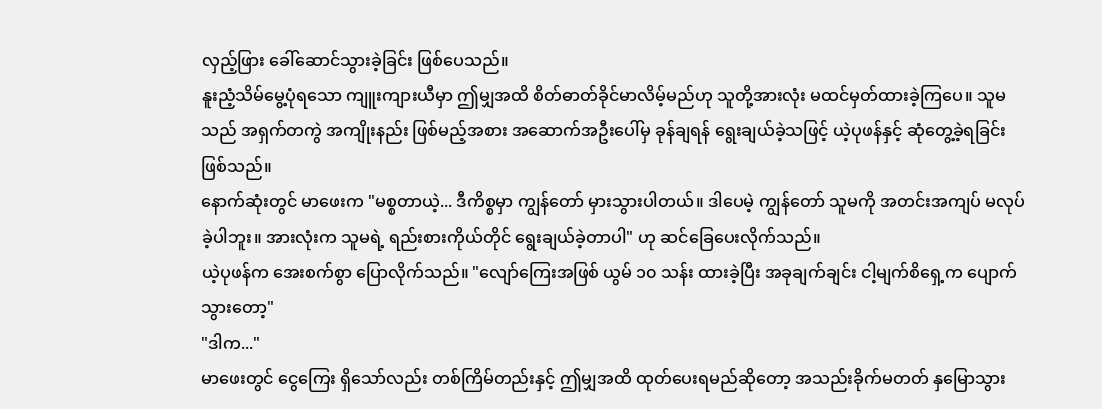လှည့်ဖြား ခေါ်ဆောင်သွားခဲ့ခြင်း ဖြစ်ပေသည်။
နူးညံ့သိမ်မွေ့ပုံရသော ကျူးကျားယီမှာ ဤမျှအထိ စိတ်ဓာတ်ခိုင်မာလိမ့်မည်ဟု သူတို့အားလုံး မထင်မှတ်ထားခဲ့ကြပေ။ သူမသည် အရှက်တကွဲ အကျိုးနည်း ဖြစ်မည့်အစား အဆောက်အဦးပေါ်မှ ခုန်ချရန် ရွေးချယ်ခဲ့သဖြင့် ယဲ့ပုဖန်နှင့် ဆုံတွေ့ခဲ့ရခြင်း ဖြစ်သည်။
နောက်ဆုံးတွင် မာဖေးက "မစ္စတာယဲ့... ဒီကိစ္စမှာ ကျွန်တော် မှားသွားပါတယ်။ ဒါပေမဲ့ ကျွန်တော် သူမကို အတင်းအကျပ် မလုပ်ခဲ့ပါဘူး။ အားလုံးက သူမရဲ့ ရည်းစားကိုယ်တိုင် ရွေးချယ်ခဲ့တာပါ" ဟု ဆင်ခြေပေးလိုက်သည်။
ယဲ့ပုဖန်က အေးစက်စွာ ပြောလိုက်သည်။ "လျော်ကြေးအဖြစ် ယွမ် ၁၀ သန်း ထားခဲ့ပြီး အခုချက်ချင်း ငါ့မျက်စိရှေ့က ပျောက်သွားတော့"
"ဒါက..."
မာဖေးတွင် ငွေကြေး ရှိသော်လည်း တစ်ကြိမ်တည်းနှင့် ဤမျှအထိ ထုတ်ပေးရမည်ဆိုတော့ အသည်းခိုက်မတတ် နှမြောသွား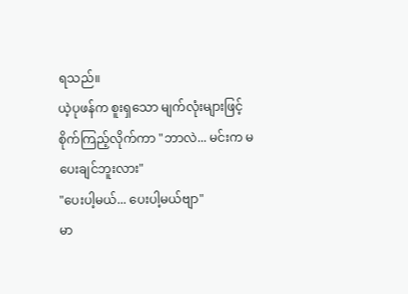ရသည်။
ယဲ့ပုဖန်က စူးရှသော မျက်လုံးများဖြင့် စိုက်ကြည့်လိုက်ကာ "ဘာလဲ... မင်းက မပေးချင်ဘူးလား"
"ပေးပါ့မယ်... ပေးပါ့မယ်ဗျာ"
မာ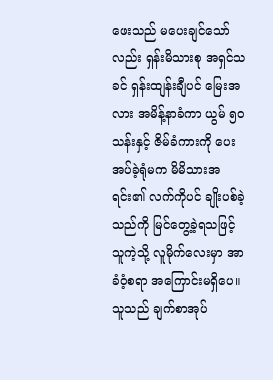ဖေးသည် မပေးချင်သော်လည်း ရှန်းမိသားစု အရှင်သခင် ရှန်းထျန်းချီပင် မြေးအလား အမိန့်နာခံကာ ယွမ် ၅၀ သန်းနှင့် ဇိမ်ခံကားကို ပေးအပ်ခဲ့ရုံမက မိမိသားအရင်း၏ လက်ကိုပင် ချိုးပစ်ခဲ့သည်ကို မြင်တွေ့ခဲ့ရသဖြင့် သူကဲ့သို့ လူမိုက်လေးမှာ အာခံဝံ့စရာ အကြောင်းမရှိပေ။ သူသည် ချက်စာအုပ်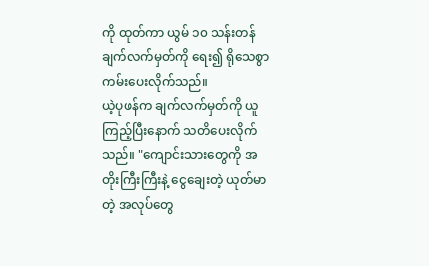ကို ထုတ်ကာ ယွမ် ၁၀ သန်းတန် ချက်လက်မှတ်ကို ရေး၍ ရိုသေစွာ ကမ်းပေးလိုက်သည်။
ယဲ့ပုဖန်က ချက်လက်မှတ်ကို ယူကြည့်ပြီးနောက် သတိပေးလိုက်သည်။ "ကျောင်းသားတွေကို အတိုးကြီးကြီးနဲ့ ငွေချေးတဲ့ ယုတ်မာတဲ့ အလုပ်တွေ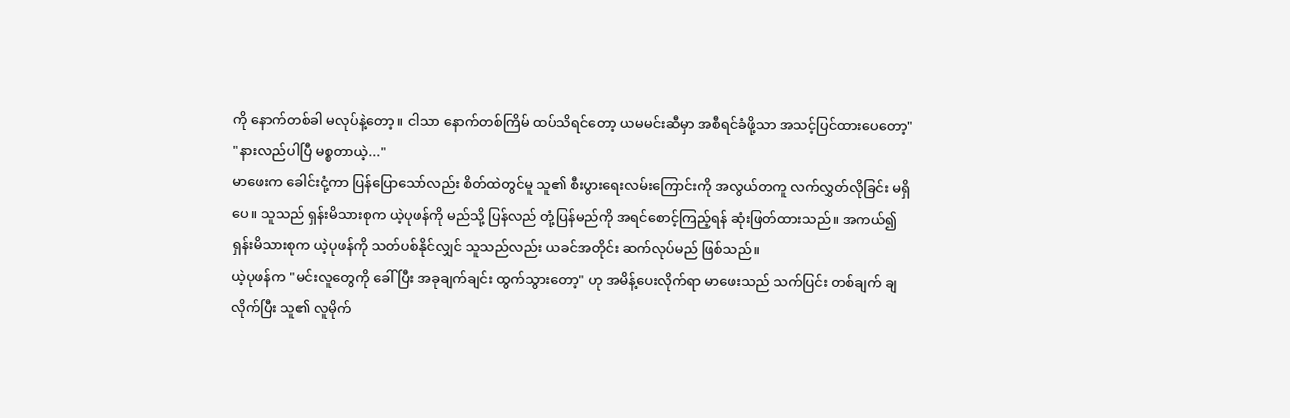ကို နောက်တစ်ခါ မလုပ်နဲ့တော့။ ငါသာ နောက်တစ်ကြိမ် ထပ်သိရင်တော့ ယမမင်းဆီမှာ အစီရင်ခံဖို့သာ အသင့်ပြင်ထားပေတော့"
"နားလည်ပါပြီ မစ္စတာယဲ့..."
မာဖေးက ခေါင်းငုံ့ကာ ပြန်ပြောသော်လည်း စိတ်ထဲတွင်မူ သူ၏ စီးပွားရေးလမ်းကြောင်းကို အလွယ်တကူ လက်လွှတ်လိုခြင်း မရှိပေ။ သူသည် ရှန်းမိသားစုက ယဲ့ပုဖန်ကို မည်သို့ ပြန်လည် တုံ့ပြန်မည်ကို အရင်စောင့်ကြည့်ရန် ဆုံးဖြတ်ထားသည်။ အကယ်၍ ရှန်းမိသားစုက ယဲ့ပုဖန်ကို သတ်ပစ်နိုင်လျှင် သူသည်လည်း ယခင်အတိုင်း ဆက်လုပ်မည် ဖြစ်သည်။
ယဲ့ပုဖန်က "မင်းလူတွေကို ခေါ်ပြီး အခုချက်ချင်း ထွက်သွားတော့" ဟု အမိန့်ပေးလိုက်ရာ မာဖေးသည် သက်ပြင်း တစ်ချက် ချလိုက်ပြီး သူ၏ လူမိုက်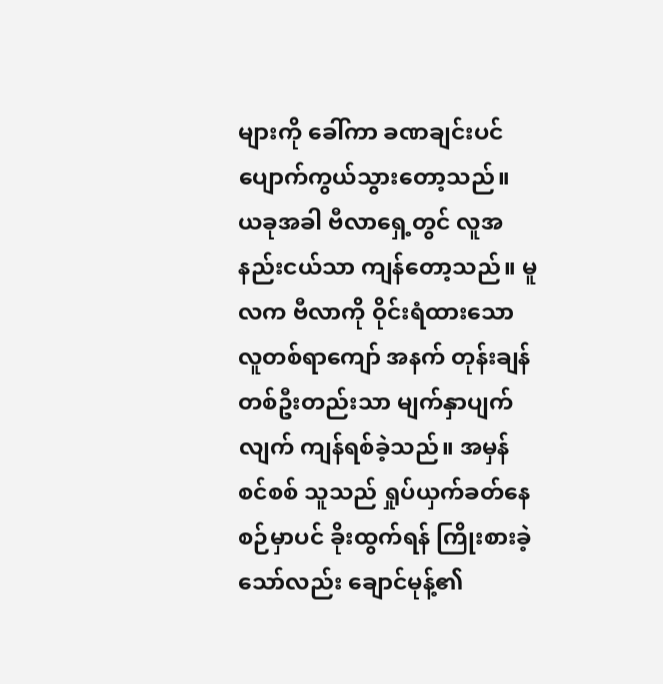များကို ခေါ်ကာ ခဏချင်းပင် ပျောက်ကွယ်သွားတော့သည်။
ယခုအခါ ဗီလာရှေ့တွင် လူအနည်းငယ်သာ ကျန်တော့သည်။ မူလက ဗီလာကို ဝိုင်းရံထားသော လူတစ်ရာကျော် အနက် တုန်းချန် တစ်ဦးတည်းသာ မျက်နှာပျက်လျက် ကျန်ရစ်ခဲ့သည်။ အမှန်စင်စစ် သူသည် ရှုပ်ယှက်ခတ်နေစဉ်မှာပင် ခိုးထွက်ရန် ကြိုးစားခဲ့သော်လည်း ချောင်မုန့်၏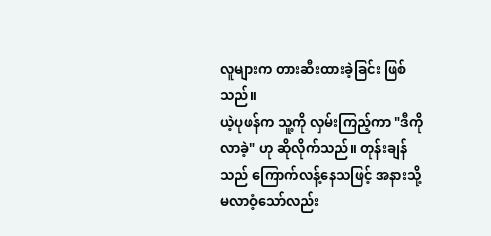လူများက တားဆီးထားခဲ့ခြင်း ဖြစ်သည်။
ယဲ့ပုဖန်က သူ့ကို လှမ်းကြည့်ကာ "ဒီကို လာခဲ့" ဟု ဆိုလိုက်သည်။ တုန်းချန်သည် ကြောက်လန့်နေသဖြင့် အနားသို့ မလာဝံ့သော်လည်း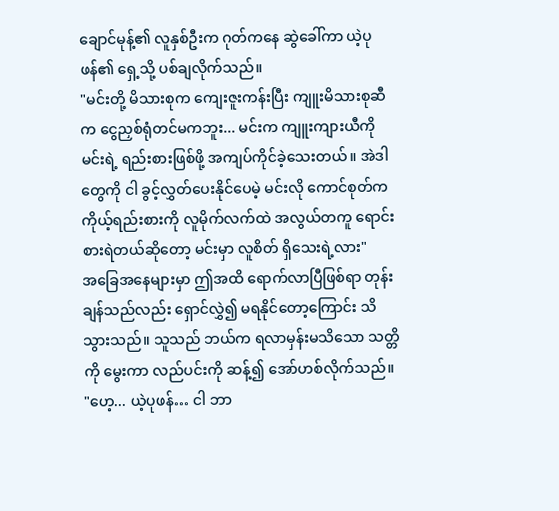ချောင်မုန့်၏ လူနှစ်ဦးက ဂုတ်ကနေ ဆွဲခေါ်ကာ ယဲ့ပုဖန်၏ ရှေ့သို့ ပစ်ချလိုက်သည်။
"မင်းတို့ မိသားစုက ကျေးဇူးကန်းပြီး ကျူးမိသားစုဆီက ငွေညှစ်ရုံတင်မကဘူး... မင်းက ကျူးကျားယီကို မင်းရဲ့ ရည်းစားဖြစ်ဖို့ အကျပ်ကိုင်ခဲ့သေးတယ်။ အဲဒါတွေကို ငါ ခွင့်လွှတ်ပေးနိုင်ပေမဲ့ မင်းလို ကောင်စုတ်က ကိုယ့်ရည်းစားကို လူမိုက်လက်ထဲ အလွယ်တကူ ရောင်းစားရဲတယ်ဆိုတော့ မင်းမှာ လူစိတ် ရှိသေးရဲ့လား"
အခြေအနေများမှာ ဤအထိ ရောက်လာပြီဖြစ်ရာ တုန်းချန်သည်လည်း ရှောင်လွှဲ၍ မရနိုင်တော့ကြောင်း သိသွားသည်။ သူသည် ဘယ်က ရလာမှန်းမသိသော သတ္တိကို မွေးကာ လည်ပင်းကို ဆန့်၍ အော်ဟစ်လိုက်သည်။
"ဟေ့... ယဲ့ပုဖန်… ငါ ဘာ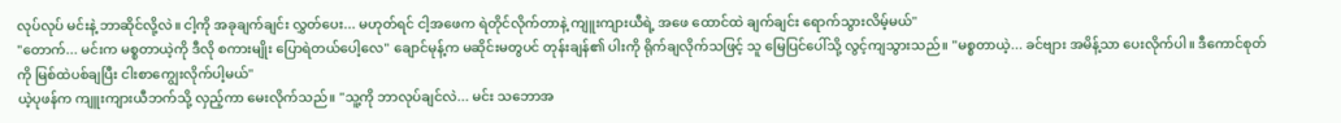လုပ်လုပ် မင်းနဲ့ ဘာဆိုင်လို့လဲ။ ငါ့ကို အခုချက်ချင်း လွှတ်ပေး... မဟုတ်ရင် ငါ့အဖေက ရဲတိုင်လိုက်တာနဲ့ ကျူးကျားယီရဲ့ အဖေ ထောင်ထဲ ချက်ချင်း ရောက်သွားလိမ့်မယ်"
"တောက်... မင်းက မစ္စတာယဲ့ကို ဒီလို စကားမျိုး ပြောရဲတယ်ပေါ့လေ" ချောင်မုန့်က မဆိုင်းမတွပင် တုန်းချန်၏ ပါးကို ရိုက်ချလိုက်သဖြင့် သူ မြေပြင်ပေါ်သို့ လွင့်ကျသွားသည်။ "မစ္စတာယဲ့... ခင်ဗျား အမိန့်သာ ပေးလိုက်ပါ။ ဒီကောင်စုတ်ကို မြစ်ထဲပစ်ချပြီး ငါးစာကျွေးလိုက်ပါ့မယ်"
ယဲ့ပုဖန်က ကျူးကျားယီဘက်သို့ လှည့်ကာ မေးလိုက်သည်။ "သူ့ကို ဘာလုပ်ချင်လဲ... မင်း သဘောအ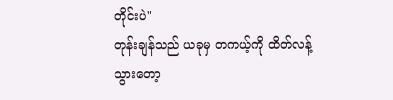တိုင်းပဲ"
တုန်းချန်သည် ယခုမှ တကယ့်ကို ထိတ်လန့်သွားတော့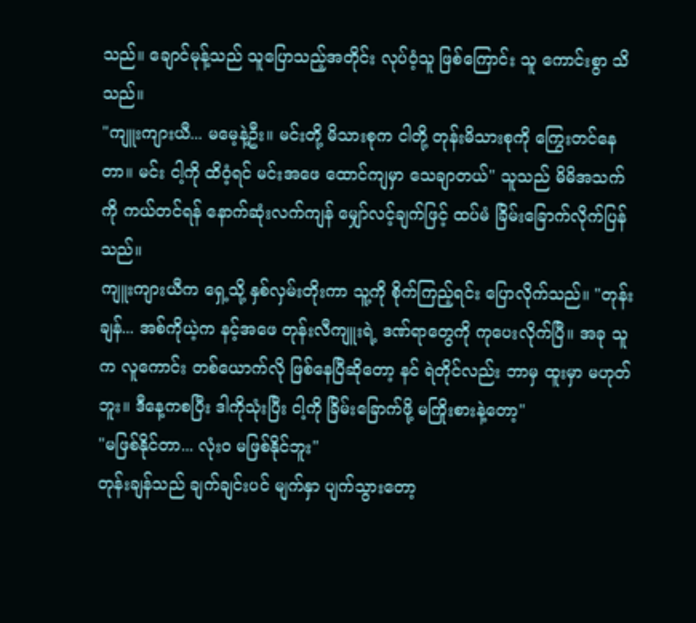သည်။ ချောင်မုန့်သည် သူပြောသည့်အတိုင်း လုပ်ဝံ့သူ ဖြစ်ကြောင်း သူ ကောင်းစွာ သိသည်။
"ကျူးကျားယီ... မမေ့နဲ့ဦး။ မင်းတို့ မိသားစုက ငါတို့ တုန်းမိသားစုကို ကြွေးတင်နေတာ။ မင်း ငါ့ကို ထိဝံ့ရင် မင်းအဖေ ထောင်ကျမှာ သေချာတယ်" သူသည် မိမိအသက်ကို ကယ်တင်ရန် နောက်ဆုံးလက်ကျန် မျှော်လင့်ချက်ဖြင့် ထပ်မံ ခြိမ်းခြောက်လိုက်ပြန်သည်။
ကျူးကျားယီက ရှေ့သို့ နှစ်လှမ်းတိုးကာ သူ့ကို စိုက်ကြည့်ရင်း ပြောလိုက်သည်။ "တုန်းချန်... အစ်ကိုယဲ့က နင့်အဖေ တုန်းလီကျူးရဲ့ ဒဏ်ရာတွေကို ကုပေးလိုက်ပြီ။ အခု သူက လူကောင်း တစ်ယောက်လို ဖြစ်နေပြီဆိုတော့ နင် ရဲတိုင်လည်း ဘာမှ ထူးမှာ မဟုတ်ဘူး။ ဒီနေ့ကစပြီး ဒါကိုသုံးပြီး ငါ့ကို ခြိမ်းခြောက်ဖို့ မကြိုးစားနဲ့တော့"
"မဖြစ်နိုင်တာ... လုံးဝ မဖြစ်နိုင်ဘူး"
တုန်းချန်သည် ချက်ချင်းပင် မျက်နှာ ပျက်သွားတော့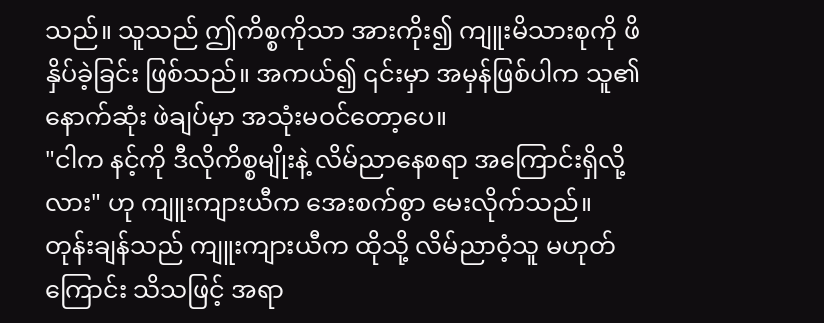သည်။ သူသည် ဤကိစ္စကိုသာ အားကိုး၍ ကျူးမိသားစုကို ဖိနှိပ်ခဲ့ခြင်း ဖြစ်သည်။ အကယ်၍ ၎င်းမှာ အမှန်ဖြစ်ပါက သူ၏ နောက်ဆုံး ဖဲချပ်မှာ အသုံးမဝင်တော့ပေ။
"ငါက နင့်ကို ဒီလိုကိစ္စမျိုးနဲ့ လိမ်ညာနေစရာ အကြောင်းရှိလို့လား" ဟု ကျူးကျားယီက အေးစက်စွာ မေးလိုက်သည်။
တုန်းချန်သည် ကျူးကျားယီက ထိုသို့ လိမ်ညာဝံ့သူ မဟုတ်ကြောင်း သိသဖြင့် အရာ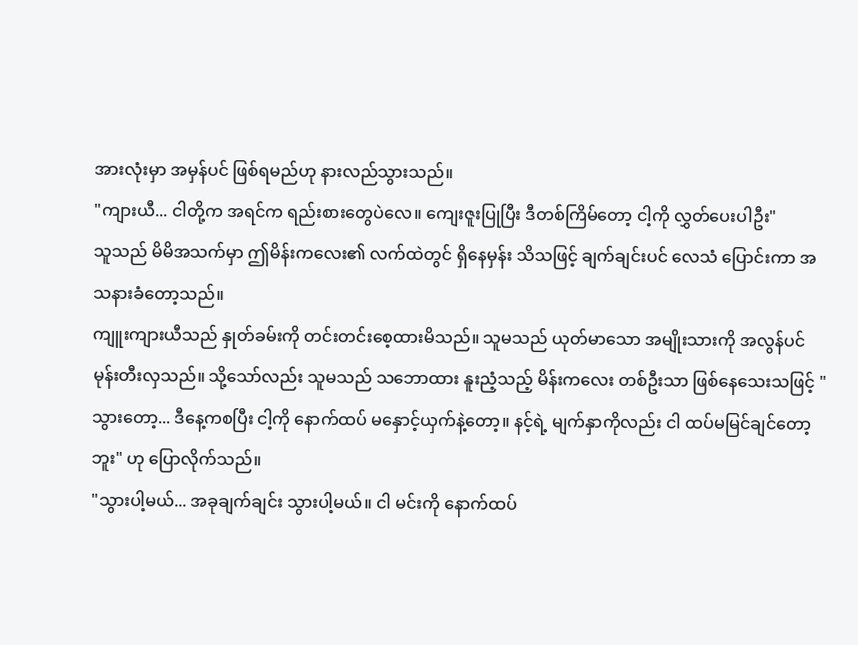အားလုံးမှာ အမှန်ပင် ဖြစ်ရမည်ဟု နားလည်သွားသည်။
"ကျားယီ... ငါတို့က အရင်က ရည်းစားတွေပဲလေ။ ကျေးဇူးပြုပြီး ဒီတစ်ကြိမ်တော့ ငါ့ကို လွှတ်ပေးပါဦး"
သူသည် မိမိအသက်မှာ ဤမိန်းကလေး၏ လက်ထဲတွင် ရှိနေမှန်း သိသဖြင့် ချက်ချင်းပင် လေသံ ပြောင်းကာ အသနားခံတော့သည်။
ကျူးကျားယီသည် နှုတ်ခမ်းကို တင်းတင်းစေ့ထားမိသည်။ သူမသည် ယုတ်မာသော အမျိုးသားကို အလွန်ပင် မုန်းတီးလှသည်။ သို့သော်လည်း သူမသည် သဘောထား နူးညံ့သည့် မိန်းကလေး တစ်ဦးသာ ဖြစ်နေသေးသဖြင့် "သွားတော့... ဒီနေ့ကစပြီး ငါ့ကို နောက်ထပ် မနှောင့်ယှက်နဲ့တော့။ နင့်ရဲ့ မျက်နှာကိုလည်း ငါ ထပ်မမြင်ချင်တော့ဘူး" ဟု ပြောလိုက်သည်။
"သွားပါ့မယ်... အခုချက်ချင်း သွားပါ့မယ်။ ငါ မင်းကို နောက်ထပ်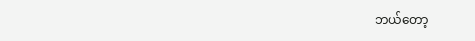ဘယ်တော့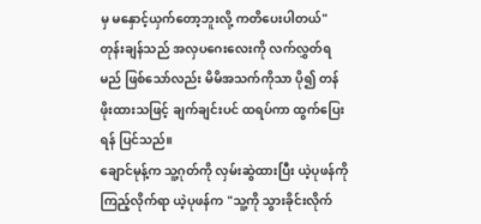မှ မနှောင့်ယှက်တော့ဘူးလို့ ကတိပေးပါတယ်"
တုန်းချန်သည် အလှပဂေးလေးကို လက်လွှတ်ရမည် ဖြစ်သော်လည်း မိမိအသက်ကိုသာ ပို၍ တန်ဖိုးထားသဖြင့် ချက်ချင်းပင် ထရပ်ကာ ထွက်ပြေးရန် ပြင်သည်။
ချောင်မုန့်က သူ့ဂုတ်ကို လှမ်းဆွဲထားပြီး ယဲ့ပုဖန်ကို ကြည့်လိုက်ရာ ယဲ့ပုဖန်က "သူ့ကို သွားခိုင်းလိုက်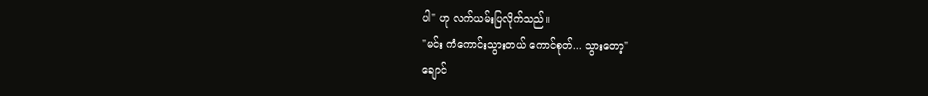ပါ" ဟု လက်ယမ်းပြလိုက်သည်။
"မင်း ကံကောင်းသွားတယ် ကောင်စုတ်... သွားတော့"
ချောင်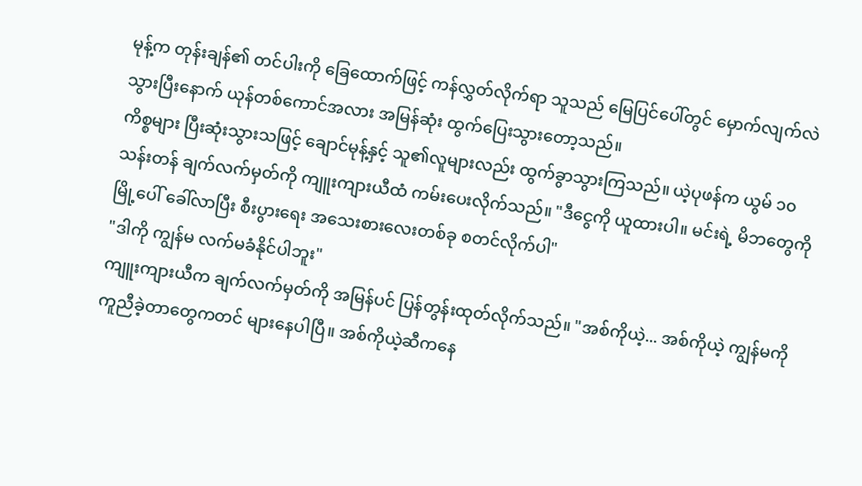မုန့်က တုန်းချန်၏ တင်ပါးကို ခြေထောက်ဖြင့် ကန်လွှတ်လိုက်ရာ သူသည် မြေပြင်ပေါ်တွင် မှောက်လျက်လဲသွားပြီးနောက် ယုန်တစ်ကောင်အလား အမြန်ဆုံး ထွက်ပြေးသွားတော့သည်။
ကိစ္စများ ပြီးဆုံးသွားသဖြင့် ချောင်မုန့်နှင့် သူ၏လူများလည်း ထွက်ခွာသွားကြသည်။ ယဲ့ပုဖန်က ယွမ် ၁၀ သန်းတန် ချက်လက်မှတ်ကို ကျူးကျားယီထံ ကမ်းပေးလိုက်သည်။ "ဒီငွေကို ယူထားပါ။ မင်းရဲ့ မိဘတွေကို မြို့ပေါ် ခေါ်လာပြီး စီးပွားရေး အသေးစားလေးတစ်ခု စတင်လိုက်ပါ"
"ဒါကို ကျွန်မ လက်မခံနိုင်ပါဘူး"
ကျူးကျားယီက ချက်လက်မှတ်ကို အမြန်ပင် ပြန်တွန်းထုတ်လိုက်သည်။ "အစ်ကိုယဲ့... အစ်ကိုယဲ့ ကျွန်မကို ကူညီခဲ့တာတွေကတင် များနေပါပြီ။ အစ်ကိုယဲ့ဆီကနေ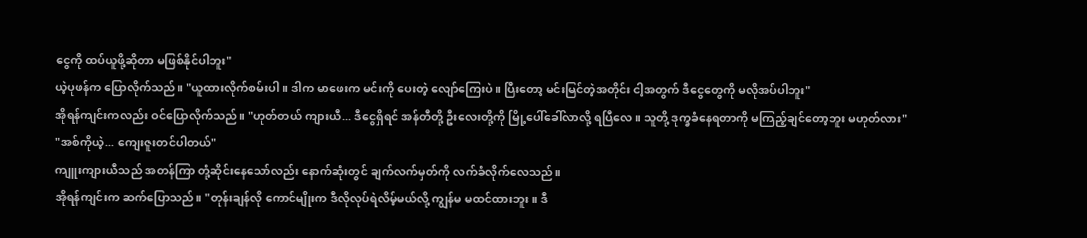ငွေကို ထပ်ယူဖို့ဆိုတာ မဖြစ်နိုင်ပါဘူး"
ယဲ့ပုဖန်က ပြောလိုက်သည်။ "ယူထားလိုက်စမ်းပါ။ ဒါက မာဖေးက မင်းကို ပေးတဲ့ လျော်ကြေးပဲ။ ပြီးတော့ မင်းမြင်တဲ့အတိုင်း ငါ့အတွက် ဒီငွေတွေကို မလိုအပ်ပါဘူး"
အိုရန်ကျင်းကလည်း ဝင်ပြောလိုက်သည်။ "ဟုတ်တယ် ကျားယီ... ဒီငွေရှိရင် အန်တီတို့ ဦးလေးတို့ကို မြို့ပေါ်ခေါ်လာလို့ ရပြီလေ။ သူတို့ ဒုက္ခခံနေရတာကို မကြည့်ချင်တော့ဘူး မဟုတ်လား"
"အစ်ကိုယဲ့... ကျေးဇူးတင်ပါတယ်"
ကျူးကျားယီသည် အတန်ကြာ တုံ့ဆိုင်းနေသော်လည်း နောက်ဆုံးတွင် ချက်လက်မှတ်ကို လက်ခံလိုက်လေသည်။
အိုရန်ကျင်းက ဆက်ပြောသည်။ "တုန်းချန်လို ကောင်မျိုးက ဒီလိုလုပ်ရဲလိမ့်မယ်လို့ ကျွန်မ မထင်ထားဘူး။ ဒီ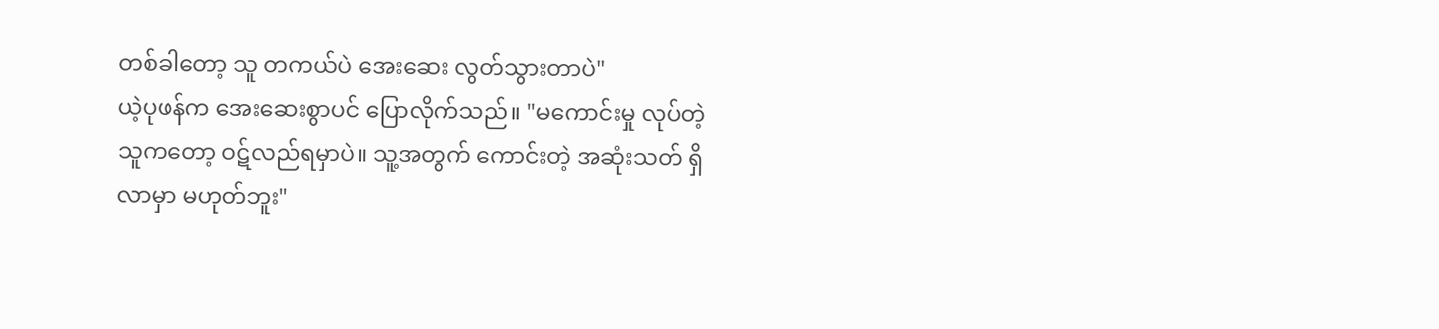တစ်ခါတော့ သူ တကယ်ပဲ အေးဆေး လွတ်သွားတာပဲ"
ယဲ့ပုဖန်က အေးဆေးစွာပင် ပြောလိုက်သည်။ "မကောင်းမှု လုပ်တဲ့သူကတော့ ဝဋ်လည်ရမှာပဲ။ သူ့အတွက် ကောင်းတဲ့ အဆုံးသတ် ရှိလာမှာ မဟုတ်ဘူး"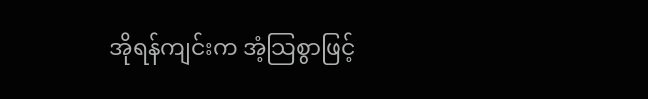အိုရန်ကျင်းက အံ့သြစွာဖြင့်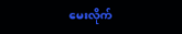မေးလိုက်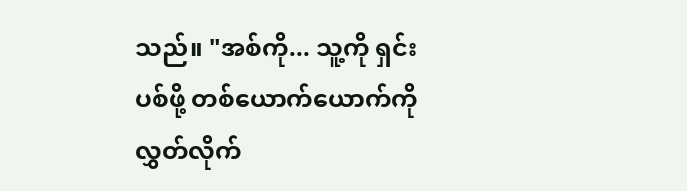သည်။ "အစ်ကို... သူ့ကို ရှင်းပစ်ဖို့ တစ်ယောက်ယောက်ကို လွှတ်လိုက်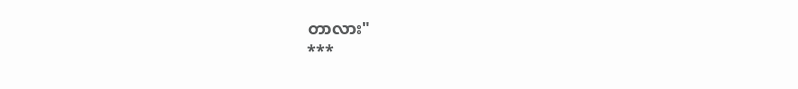တာလား"
***